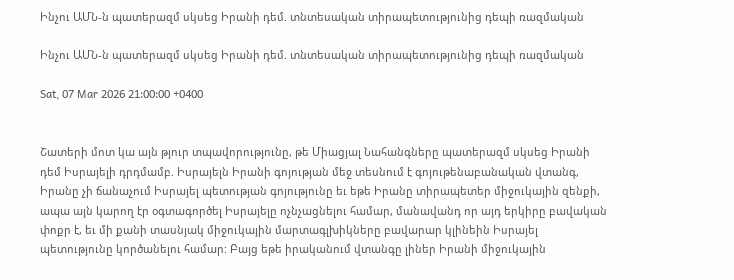Ինչու ԱՄՆ-ն պատերազմ սկսեց Իրանի դեմ. տնտեսական տիրապետությունից դեպի ռազմական

Ինչու ԱՄՆ-ն պատերազմ սկսեց Իրանի դեմ. տնտեսական տիրապետությունից դեպի ռազմական

Sat, 07 Mar 2026 21:00:00 +0400


Շատերի մոտ կա այն թյուր տպավորությունը, թե Միացյալ Նահանգները պատերազմ սկսեց Իրանի դեմ Իսրայելի դրդմամբ. Իսրայելն Իրանի գոյության մեջ տեսնում է գոյութենաբանական վտանգ, Իրանը չի ճանաչում Իսրայել պետության գոյությունը եւ եթե Իրանը տիրապետեր միջուկային զենքի, ապա այն կարող էր օգտագործել Իսրայելը ոչնչացնելու համար, մանավանդ որ այդ երկիրը բավական փոքր է, եւ մի քանի տասնյակ միջուկային մարտագլխիկները բավարար կլինեին Իսրայել պետությունը կործանելու համար: Բայց եթե իրականում վտանգը լիներ Իրանի միջուկային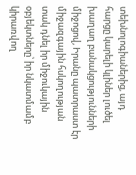տեխնոլոգիաներից, այդ հարցը կարելի կլիներ լուծել խաղաղ բանակցությունների միջոցով, Իրանը պատրաստ էր միջազգային հսկողության տակ դնել իր միջուկային օբյեկտները՝ իր նկատմամբ կիրառվող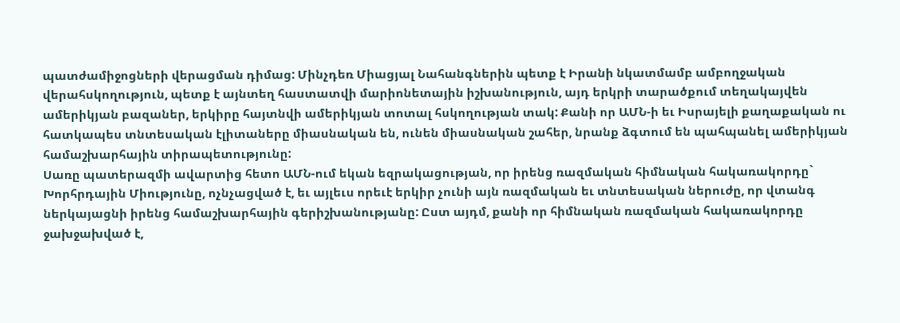պատժամիջոցների վերացման դիմաց: Մինչդեռ Միացյալ Նահանգներին պետք է Իրանի նկատմամբ ամբողջական վերահսկողություն, պետք է այնտեղ հաստատվի մարիոնետային իշխանություն, այդ երկրի տարածքում տեղակայվեն ամերիկյան բազաներ, երկիրը հայտնվի ամերիկյան տոտալ հսկողության տակ: Քանի որ ԱՄՆ-ի եւ Իսրայելի քաղաքական ու հատկապես տնտեսական էլիտաները միասնական են, ունեն միասնական շահեր, նրանք ձգտում են պահպանել ամերիկյան համաշխարհային տիրապետությունը:
Սառը պատերազմի ավարտից հետո ԱՄՆ-ում եկան եզրակացության, որ իրենց ռազմական հիմնական հակառակորդը` Խորհրդային Միությունը, ոչնչացված է, եւ այլեւս որեւէ երկիր չունի այն ռազմական եւ տնտեսական ներուժը, որ վտանգ ներկայացնի իրենց համաշխարհային գերիշխանությանը: Ըստ այդմ, քանի որ հիմնական ռազմական հակառակորդը ջախջախված է,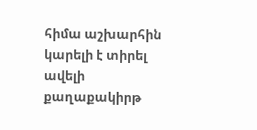հիմա աշխարհին կարելի է տիրել ավելի քաղաքակիրթ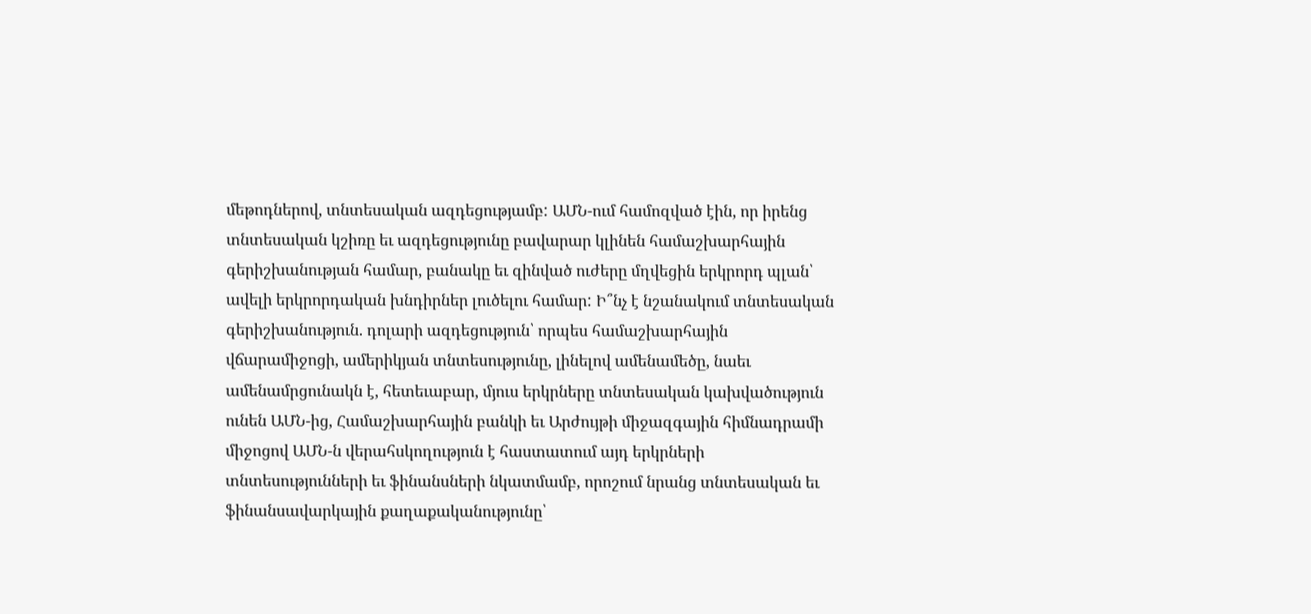մեթոդներով, տնտեսական ազդեցությամբ: ԱՄՆ-ում համոզված էին, որ իրենց տնտեսական կշիռը եւ ազդեցությունը բավարար կլինեն համաշխարհային գերիշխանության համար, բանակը եւ զինված ուժերը մղվեցին երկրորդ պլան՝ ավելի երկրորդական խնդիրներ լուծելու համար: Ի՞նչ է նշանակում տնտեսական գերիշխանություն. դոլարի ազդեցություն՝ որպես համաշխարհային վճարամիջոցի, ամերիկյան տնտեսությունը, լինելով ամենամեծը, նաեւ ամենամրցունակն է, հետեւաբար, մյուս երկրները տնտեսական կախվածություն ունեն ԱՄՆ-ից, Համաշխարհային բանկի եւ Արժույթի միջազգային հիմնադրամի միջոցով ԱՄՆ-ն վերահսկողություն է հաստատում այդ երկրների տնտեսությունների եւ ֆինանսների նկատմամբ, որոշում նրանց տնտեսական եւ ֆինանսավարկային քաղաքականությունը՝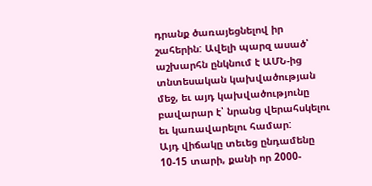դրանք ծառայեցնելով իր շահերին: Ավելի պարզ ասած՝ աշխարհն ընկնում է ԱՄՆ-ից տնտեսական կախվածության մեջ, եւ այդ կախվածությունը բավարար է՝ նրանց վերահսկելու եւ կառավարելու համար:
Այդ վիճակը տեւեց ընդամենը 10-15 տարի, քանի որ 2000-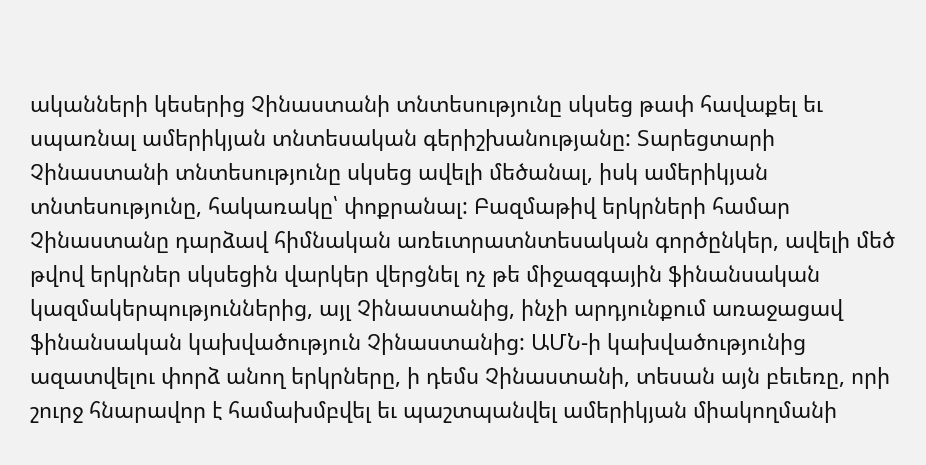ականների կեսերից Չինաստանի տնտեսությունը սկսեց թափ հավաքել եւ սպառնալ ամերիկյան տնտեսական գերիշխանությանը: Տարեցտարի Չինաստանի տնտեսությունը սկսեց ավելի մեծանալ, իսկ ամերիկյան տնտեսությունը, հակառակը՝ փոքրանալ: Բազմաթիվ երկրների համար Չինաստանը դարձավ հիմնական առեւտրատնտեսական գործընկեր, ավելի մեծ թվով երկրներ սկսեցին վարկեր վերցնել ոչ թե միջազգային ֆինանսական կազմակերպություններից, այլ Չինաստանից, ինչի արդյունքում առաջացավ ֆինանսական կախվածություն Չինաստանից: ԱՄՆ-ի կախվածությունից ազատվելու փորձ անող երկրները, ի դեմս Չինաստանի, տեսան այն բեւեռը, որի շուրջ հնարավոր է համախմբվել եւ պաշտպանվել ամերիկյան միակողմանի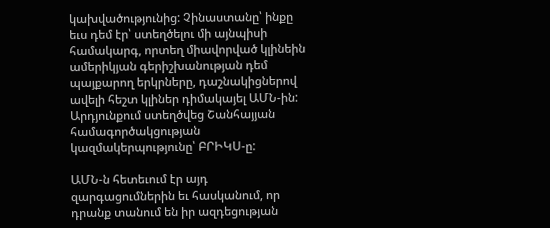կախվածությունից: Չինաստանը՝ ինքը եւս դեմ էր՝ ստեղծելու մի այնպիսի համակարգ, որտեղ միավորված կլինեին ամերիկյան գերիշխանության դեմ պայքարող երկրները, դաշնակիցներով ավելի հեշտ կլիներ դիմակայել ԱՄՆ-ին: Արդյունքում ստեղծվեց Շանհայյան համագործակցության կազմակերպությունը՝ ԲՐԻԿՍ-ը:

ԱՄՆ-ն հետեւում էր այդ զարգացումներին եւ հասկանում, որ դրանք տանում են իր ազդեցության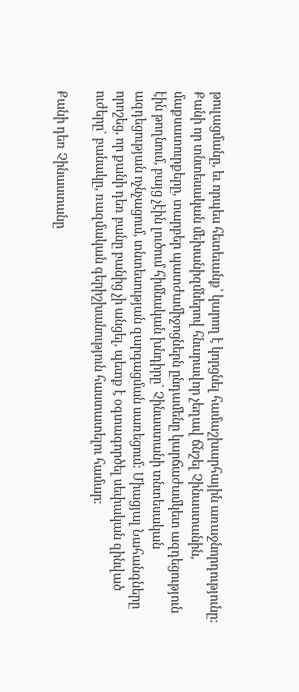թուլացմանը, եւ որպես հետեւանք՝ կարող է կորցնել համաշխարհային առաջնորդությունը: Քանի որ տնտեսական մեխանիզմներով հնարավոր չեղավ ճնշել Չինաստանին, մաքսատուրքերը, տարբեր պատժամիջոցներն ընդամենը կարճաժամկետ ազդեցություն էին թողնում, բայց չէին լուծում հիմնական խնդիրը` Չինաստանի տնտեսական ազդեցության ոչնչացում, տնտեսության զարգացման սառեցում: Միացյալ Նահանգները որոշեց, որ քանի դեռ բանը բանից չի անցել, պետք է օգտագործել սեփական զինված ուժերը` բանակը, ռազմական գերիշխանություն հաստատելու համար:

Քանի դեռ Չինաստանը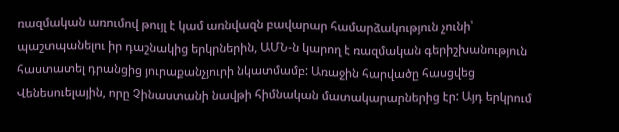ռազմական առումով թույլ է կամ առնվազն բավարար համարձակություն չունի՝ պաշտպանելու իր դաշնակից երկրներին, ԱՄՆ-ն կարող է ռազմական գերիշխանություն հաստատել դրանցից յուրաքանչյուրի նկատմամբ: Առաջին հարվածը հասցվեց Վենեսուելային, որը Չինաստանի նավթի հիմնական մատակարարներից էր: Այդ երկրում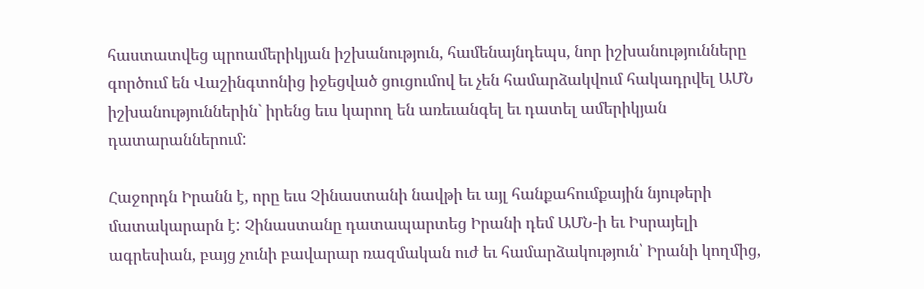հաստատվեց պրոամերիկյան իշխանություն, համենայնդեպս, նոր իշխանությունները գործում են Վաշինգտոնից իջեցված ցուցումով եւ չեն համարձակվում հակադրվել ԱՄՆ իշխանություններին` իրենց եւս կարող են առեւանգել եւ դատել ամերիկյան դատարաններում:

Հաջորդն Իրանն է, որը եւս Չինաստանի նավթի եւ այլ հանքահումքային նյութերի մատակարարն է: Չինաստանը դատապարտեց Իրանի դեմ ԱՄՆ-ի եւ Իսրայելի ագրեսիան, բայց չունի բավարար ռազմական ուժ եւ համարձակություն՝ Իրանի կողմից,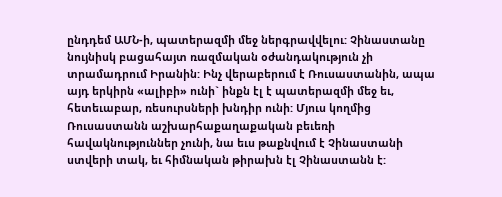ընդդեմ ԱՄՆ-ի, պատերազմի մեջ ներգրավվելու: Չինաստանը նույնիսկ բացահայտ ռազմական օժանդակություն չի տրամադրում Իրանին: Ինչ վերաբերում է Ռուսաստանին, ապա այդ երկիրն «ալիբի» ունի` ինքն էլ է պատերազմի մեջ եւ, հետեւաբար, ռեսուրսների խնդիր ունի: Մյուս կողմից Ռուսաստանն աշխարհաքաղաքական բեւեռի հավակնություններ չունի, նա եւս թաքնվում է Չինաստանի ստվերի տակ, եւ հիմնական թիրախն էլ Չինաստանն է: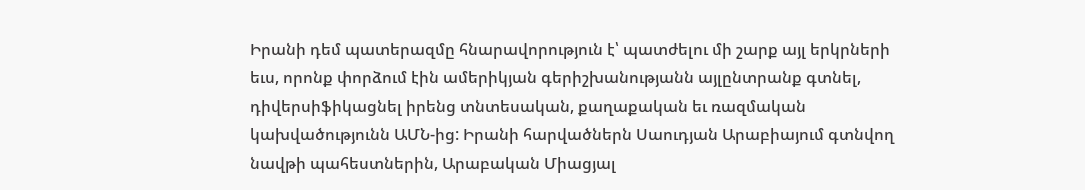Իրանի դեմ պատերազմը հնարավորություն է՝ պատժելու մի շարք այլ երկրների եւս, որոնք փորձում էին ամերիկյան գերիշխանությանն այլընտրանք գտնել, դիվերսիֆիկացնել իրենց տնտեսական, քաղաքական եւ ռազմական կախվածությունն ԱՄՆ-ից: Իրանի հարվածներն Սաուդյան Արաբիայում գտնվող նավթի պահեստներին, Արաբական Միացյալ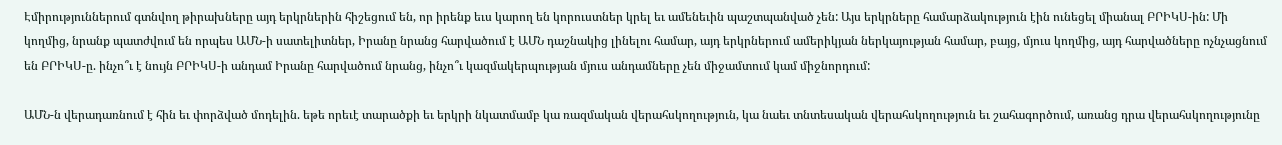Էմիրություններում գտնվող թիրախները այդ երկրներին հիշեցում են, որ իրենք եւս կարող են կորուստներ կրել եւ ամենեւին պաշտպանված չեն: Այս երկրները համարձակություն էին ունեցել միանալ ԲՐԻԿՍ-ին: Մի կողմից, նրանք պատժվում են որպես ԱՄՆ-ի սատելիտներ, Իրանը նրանց հարվածում է ԱՄՆ դաշնակից լինելու համար, այդ երկրներում ամերիկյան ներկայության համար, բայց, մյուս կողմից, այդ հարվածները ոչնչացնում են ԲՐԻԿՍ-ը. ինչո՞ւ է նույն ԲՐԻԿՍ-ի անդամ Իրանը հարվածում նրանց, ինչո՞ւ կազմակերպության մյուս անդամները չեն միջամտում կամ միջնորդում:

ԱՄՆ-ն վերադառնում է հին եւ փորձված մոդելին. եթե որեւէ տարածքի եւ երկրի նկատմամբ կա ռազմական վերահսկողություն, կա նաեւ տնտեսական վերահսկողություն եւ շահագործում, առանց դրա վերահսկողությունը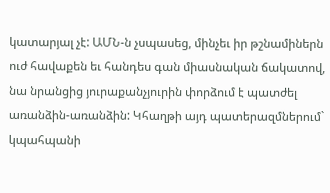կատարյալ չէ: ԱՄՆ-ն չսպասեց, մինչեւ իր թշնամիներն ուժ հավաքեն եւ հանդես գան միասնական ճակատով, նա նրանցից յուրաքանչյուրին փորձում է պատժել առանձին-առանձին: Կհաղթի այդ պատերազմներում` կպահպանի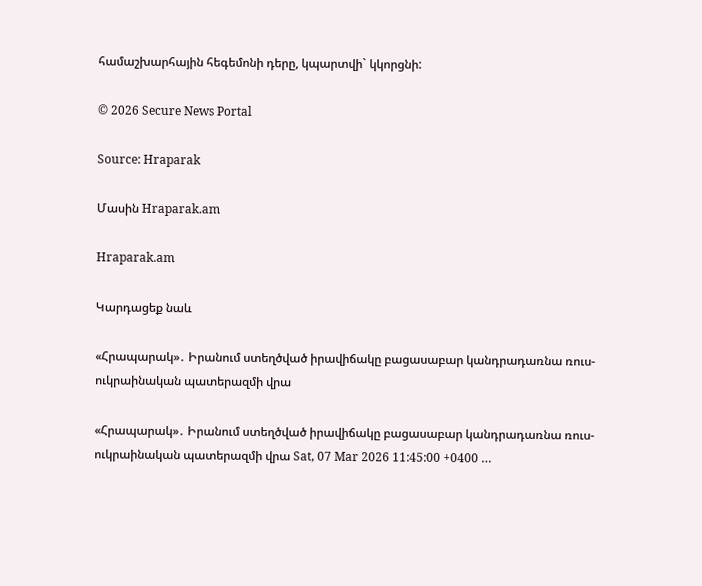համաշխարհային հեգեմոնի դերը, կպարտվի` կկորցնի:

© 2026 Secure News Portal

Source: Hraparak

Մասին Hraparak.am

Hraparak.am

Կարդացեք նաև

«Հրապարակ»․ Իրանում ստեղծված իրավիճակը բացասաբար կանդրադառնա ռուս-ուկրաինական պատերազմի վրա

«Հրապարակ»․ Իրանում ստեղծված իրավիճակը բացասաբար կանդրադառնա ռուս-ուկրաինական պատերազմի վրա Sat, 07 Mar 2026 11:45:00 +0400 …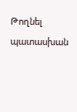Թողնել պատասխան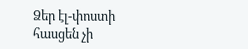Ձեր էլ-փոստի հասցեն չի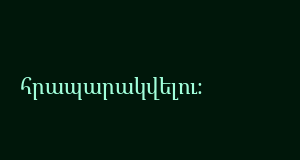հրապարակվելու։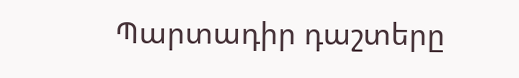Պարտադիր դաշտերը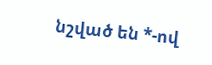նշված են *-ով